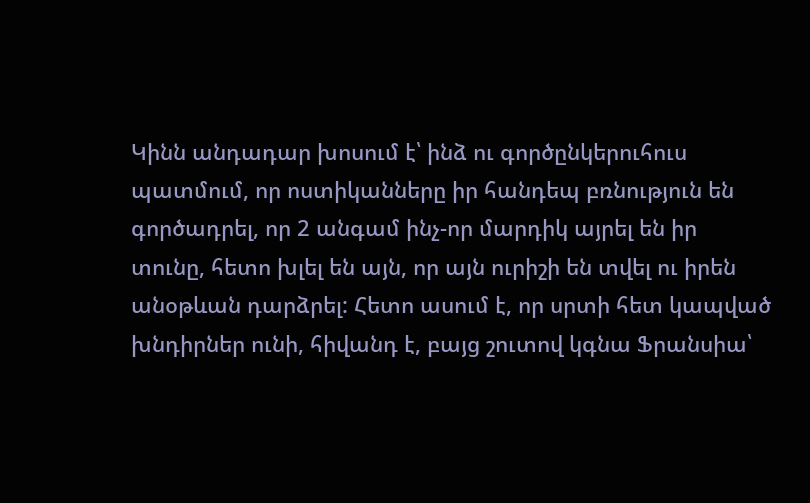Կինն անդադար խոսում է՝ ինձ ու գործընկերուհուս պատմում, որ ոստիկանները իր հանդեպ բռնություն են գործադրել, որ 2 անգամ ինչ-որ մարդիկ այրել են իր տունը, հետո խլել են այն, որ այն ուրիշի են տվել ու իրեն անօթևան դարձրել: Հետո ասում է, որ սրտի հետ կապված խնդիրներ ունի, հիվանդ է, բայց շուտով կգնա Ֆրանսիա՝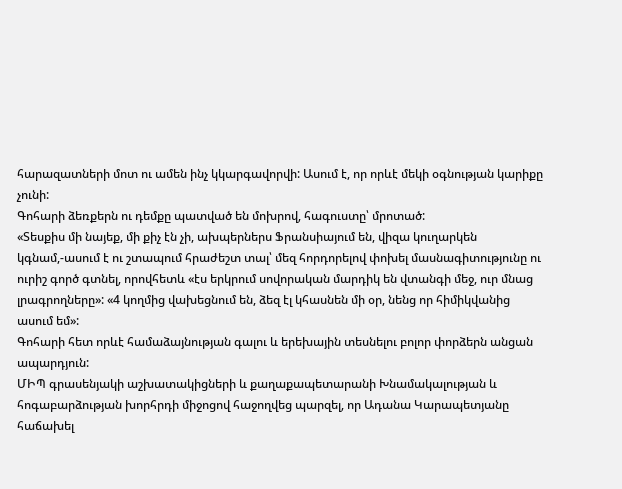հարազատների մոտ ու ամեն ինչ կկարգավորվի: Ասում է, որ որևէ մեկի օգնության կարիքը չունի:
Գոհարի ձեռքերն ու դեմքը պատված են մոխրով, հագուստը՝ մրոտած:
«Տեսքիս մի նայեք, մի քիչ էն չի, ախպերներս Ֆրանսիայում են, վիզա կուղարկեն կգնամ,-ասում է ու շտապում հրաժեշտ տալ՝ մեզ հորդորելով փոխել մասնագիտությունը ու ուրիշ գործ գտնել, որովհետև «էս երկրում սովորական մարդիկ են վտանգի մեջ, ուր մնաց լրագրողները»: «4 կողմից վախեցնում են, ձեզ էլ կհասնեն մի օր, նենց որ հիմիկվանից ասում եմ»:
Գոհարի հետ որևէ համաձայնության գալու և երեխային տեսնելու բոլոր փորձերն անցան ապարդյուն:
ՄԻՊ գրասենյակի աշխատակիցների և քաղաքապետարանի Խնամակալության և հոգաբարձության խորհրդի միջոցով հաջողվեց պարզել, որ Ադանա Կարապետյանը հաճախել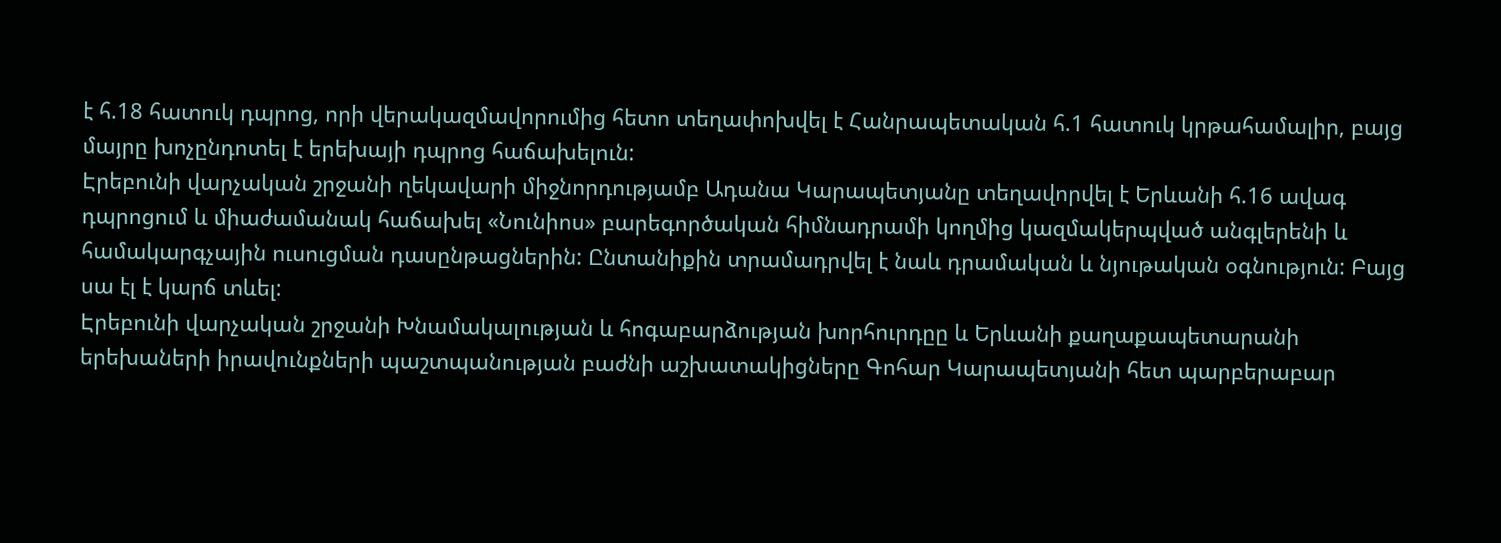է հ.18 հատուկ դպրոց, որի վերակազմավորումից հետո տեղափոխվել է Հանրապետական հ.1 հատուկ կրթահամալիր, բայց մայրը խոչընդոտել է երեխայի դպրոց հաճախելուն:
Էրեբունի վարչական շրջանի ղեկավարի միջնորդությամբ Ադանա Կարապետյանը տեղավորվել է Երևանի հ.16 ավագ դպրոցում և միաժամանակ հաճախել «Նունիոս» բարեգործական հիմնադրամի կողմից կազմակերպված անգլերենի և համակարգչային ուսուցման դասընթացներին: Ընտանիքին տրամադրվել է նաև դրամական և նյութական օգնություն: Բայց սա էլ է կարճ տևել:
Էրեբունի վարչական շրջանի Խնամակալության և հոգաբարձության խորհուրդըը և Երևանի քաղաքապետարանի երեխաների իրավունքների պաշտպանության բաժնի աշխատակիցները Գոհար Կարապետյանի հետ պարբերաբար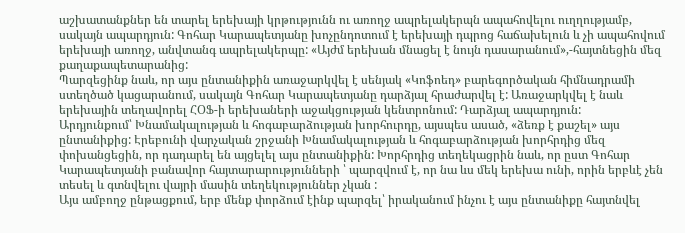աշխատանքներ են տարել երեխայի կրթությունն ու առողջ ապրելակերպն ապահովելու ուղղությամբ, սակայն ապարդյուն: Գոհար Կարապետյանը խոչընդոտում է երեխայի դպրոց հաճախելուն և չի ապահովում երեխայի առողջ, անվտանգ ապրելակերպը: «Այժմ երեխան մնացել է նույն դասարանում»,-հայտնեցին մեզ քաղաքապետարանից:
Պարզեցինք նաև, որ այս ընտանիքին առաջարկվել է սենյակ «Կոֆոեդ» բարեգործական հիմնադրամի ստեղծած կացարանում, սակայն Գոհար Կարապետյանը դարձյալ հրաժարվել է: Առաջարկվել է նաև երեխային տեղավորել ՀՕՖ-ի երեխաների աջակցության կենտրոնում: Դարձյալ ապարդյուն:
Արդյունքում՝ Խնամակալության և հոգաբարձության խորհուրդը, այսպես ասած, «ձեռք է քաշել» այս ընտանիքից: Էրեբունի վարչական շրջանի Խնամակալության և հոգաբարձության խորհրդից մեզ փոխանցեցին, որ դադարել են այցելել այս ընտանիքին: Խորհրդից տեղեկացրին նաև, որ ըստ Գոհար Կարապետյանի բանավոր հայտարարությունների ՝ պարզվում է, որ նա ևս մեկ երեխա ունի, որին երբևէ չեն տեսել և գտնվելու վայրի մասին տեղեկություններ չկան :
Այս ամբողջ ընթացքում, երբ մենք փորձում էինք պարզել՝ իրականում ինչու է այս ընտանիքը հայտնվել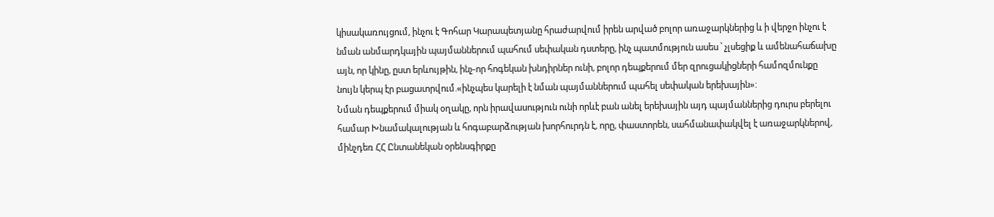կիսակառույցում, ինչու է Գոհար Կարապետյանը հրաժարվում իրեն արված բոլոր առաջարկներից և ի վերջո ինչու է նման անմարդկային պայմաններում պահում սեփական դստերը, ինչ պատմություն ասես ՝ չլսեցիք և ամենահաճախը այն, որ կինը, ըստ երևույթին, ինչ-որ հոգեկան խնդիրներ ունի, բոլոր դեպքերում մեր զրուցակիցների համոզմունքը նույն կերպ էր բացատրվում.«ինչպես կարելի է նման պայմաններում պահել սեփական երեխային»:
Նման դեպքերում միակ օղակը, որն իրավասություն ունի որևէ բան անել երեխային այդ պայմաններից դուրս բերելու համար Խնամակալության և հոգաբարձության խորհուրդն է, որը, փաստորեն, սահմանափակվել է առաջարկներով, մինչդեռ ՀՀ Ընտանեկան օրենսգիրքը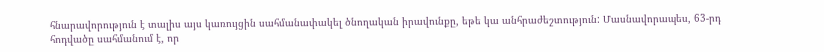հնարավորություն է տալիս այս կառույցին սահմանափակել ծնողական իրավունքը, եթե կա անհրաժեշտություն: Մասնավորապես, 63-րդ հոդվածը սահմանում է, որ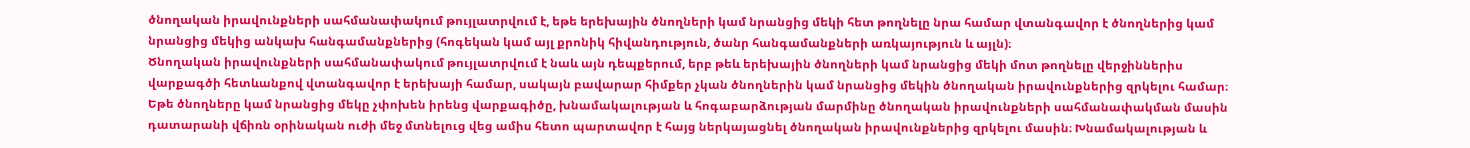ծնողական իրավունքների սահմանափակում թույլատրվում է, եթե երեխային ծնողների կամ նրանցից մեկի հետ թողնելը նրա համար վտանգավոր է ծնողներից կամ նրանցից մեկից անկախ հանգամանքներից (հոգեկան կամ այլ քրոնիկ հիվանդություն, ծանր հանգամանքների առկայություն և այլն)։
Ծնողական իրավունքների սահմանափակում թույլատրվում է նաև այն դեպքերում, երբ թեև երեխային ծնողների կամ նրանցից մեկի մոտ թողնելը վերջիններիս վարքագծի հետևանքով վտանգավոր է երեխայի համար, սակայն բավարար հիմքեր չկան ծնողներին կամ նրանցից մեկին ծնողական իրավունքներից զրկելու համար։ Եթե ծնողները կամ նրանցից մեկը չփոխեն իրենց վարքագիծը, խնամակալության և հոգաբարձության մարմինը ծնողական իրավունքների սահմանափակման մասին դատարանի վճիռն օրինական ուժի մեջ մտնելուց վեց ամիս հետո պարտավոր է հայց ներկայացնել ծնողական իրավունքներից զրկելու մասին։ Խնամակալության և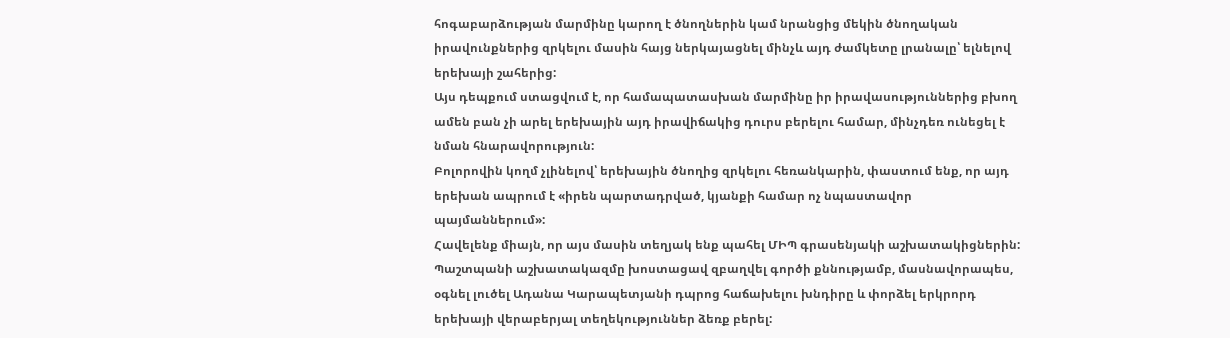հոգաբարձության մարմինը կարող է ծնողներին կամ նրանցից մեկին ծնողական իրավունքներից զրկելու մասին հայց ներկայացնել մինչև այդ ժամկետը լրանալը՝ ելնելով երեխայի շահերից:
Այս դեպքում ստացվում է, որ համապատասխան մարմինը իր իրավասություններից բխող ամեն բան չի արել երեխային այդ իրավիճակից դուրս բերելու համար, մինչդեռ ունեցել է նման հնարավորություն:
Բոլորովին կողմ չլինելով՝ երեխային ծնողից զրկելու հեռանկարին, փաստում ենք, որ այդ երեխան ապրում է «իրեն պարտադրված, կյանքի համար ոչ նպաստավոր պայմաններում»:
Հավելենք միայն, որ այս մասին տեղյակ ենք պահել ՄԻՊ գրասենյակի աշխատակիցներին: Պաշտպանի աշխատակազմը խոստացավ զբաղվել գործի քննությամբ, մասնավորապես, օգնել լուծել Ադանա Կարապետյանի դպրոց հաճախելու խնդիրը և փորձել երկրորդ երեխայի վերաբերյալ տեղեկություններ ձեռք բերել: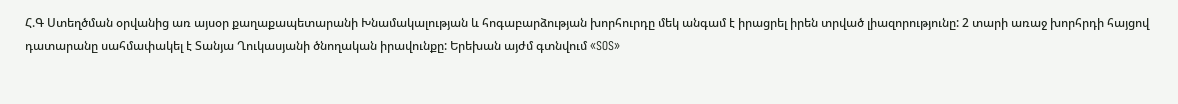Հ.Գ Ստեղծման օրվանից առ այսօր քաղաքապետարանի Խնամակալության և հոգաբարձության խորհուրդը մեկ անգամ է իրացրել իրեն տրված լիազորությունը: 2 տարի առաջ խորհրդի հայցով դատարանը սահմափակել է Տանյա Ղուկասյանի ծնողական իրավունքը: Երեխան այժմ գտնվում «SOS»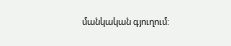մանկական գյուղում: